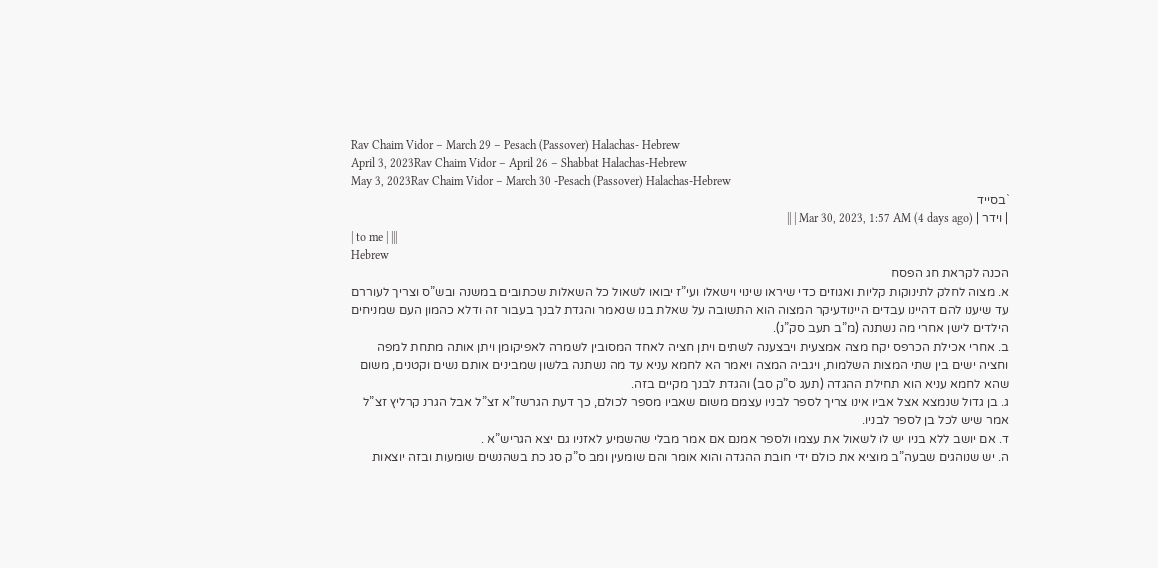Rav Chaim Vidor – March 29 – Pesach (Passover) Halachas- Hebrew
April 3, 2023Rav Chaim Vidor – April 26 – Shabbat Halachas-Hebrew
May 3, 2023Rav Chaim Vidor – March 30 -Pesach (Passover) Halachas-Hebrew
`בסייד
| וידר | Mar 30, 2023, 1:57 AM (4 days ago) | ||
| to me | |||
Hebrew
הכנה לקראת חג הפסח
א. מצוה לחלק לתינוקות קליות ואגוזים כדי שיראו שינוי וישאלו ועי”ז יבואו לשאול כל השאלות שכתובים במשנה ובש”ס וצריך לעוררם עד שיענו להם דהיינו עבדים היינודעיקר המצוה הוא התשובה על שאלת בנו שנאמר והגדת לבנך בעבור זה ודלא כהמון העם שמניחים הילדים לישן אחרי מה נשתנה (מ”ב תעב סק”נ).
ב. אחרי אכילת הכרפס יקח מצה אמצעית ויבצענה לשתים ויתן חציה לאחד המסובין לשמרה לאפיקומן ויתן אותה מתחת למפה וחציה ישים בין שתי המצות השלמות, ויגביה המצה ויאמר הא לחמא עניא עד מה נשתנה בלשון שמבינים אותם נשים וקטנים, משום שהא לחמא עניא הוא תחילת ההגדה (תעג ס”ק סב) והגדת לבנך מקיים בזה.
ג. בן גדול שנמצא אצל אביו אינו צריך לספר לבניו עצמם משום שאביו מספר לכולם, כך דעת הגרשז”א זצ”ל אבל הגרנ קרליץ זצ”ל אמר שיש לכל בן לספר לבניו.
ד. אם יושב ללא בניו יש לו לשאול את עצמו ולספר אמנם אם אמר מבלי שהשמיע לאזניו גם יצא הגריש”א .
ה. יש שנוהגים שבעה”ב מוציא את כולם ידי חובת ההגדה והוא אומר והם שומעין ומב ס”ק סג כת בשהנשים שומעות ובזה יוצאות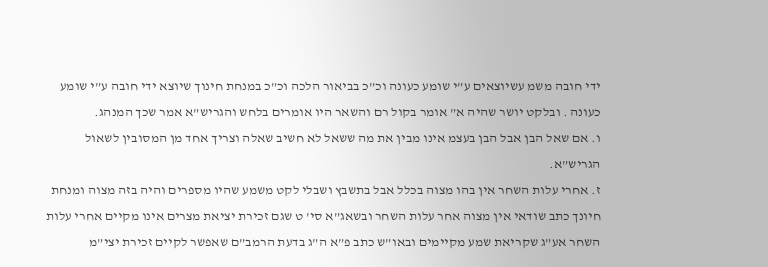ידי חובה משמ עשיוצאים ע”י שומע כעונה וכ”כ בביאור הלכה וכ”כ במנחת חינוך שיוצא ידי חובה ע”י שומע כעונה . ובלקט יושר שהיה א” אומר בקול רם והשאר היו אומרים בלחש והגריש”א אמר שכך המנהג.
ו. אם שאל הבן אבל הבן בעצמ אינו מבין את מה ששאל לא חשיב שאלה וצריך אחד מן המסובין לשאול הגריש”א.
ז. אחרי עלות השחר אין בהו מצוה בכלל אבל בתשבץ ושבלי לקט משמע שהיו מספרים והיה בזה מצוה ומנחת חיונך כתב שודאי אין מצוה אחר עלות השחר ובשאג”א סי’ ט שגם זכירת יציאת מצרים אינו מקיים אחרי עלות השחר אע”ג שקריאת שמע מקיימים ובאו”ש כתב פ”א ה”ג בדעת הרמב”ם שאפשר לקיים זכירת יצי”מ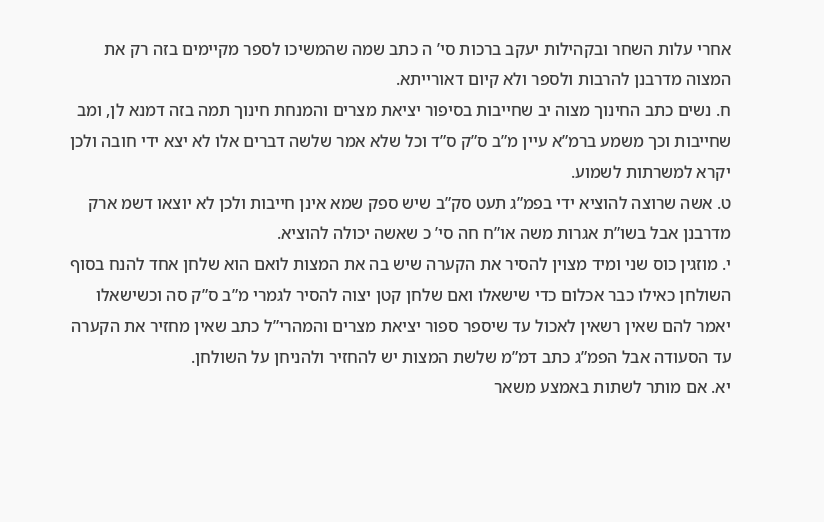אחרי עלות השחר ובקהילות יעקב ברכות סי’ ה כתב שמה שהמשיכו לספר מקיימים בזה רק את המצוה מדרבנן להרבות ולספר ולא קיום דאורייתא.
ח. נשים כתב החינוך מצוה יב שחייבות בסיפור יציאת מצרים והמנחת חינוך תמה בזה דמנא לן, ומב שחייבות וכך משמע ברמ”א עיין מ”ב ס”ק ס”ד וכל שלא אמר שלשה דברים אלו לא יצא ידי חובה ולכן יקרא למשרתות לשמוע.
ט. אשה שרוצה להוציא ידי בפמ”ג תעט סק”ב שיש ספק שמא אינן חייבות ולכן לא יוצאו דשמ ארק מדרבנן אבל בשו”ת אגרות משה או”ח חה סי’ כ שאשה יכולה להוציא.
י. מוזגין כוס שני ומיד מצוין להסיר את הקערה שיש בה את המצות לואם הוא שלחן אחד להנח בסוף השולחן כאילו כבר אכלום כדי שישאלו ואם שלחן קטן יצוה להסיר לגמרי מ”ב ס”ק סה וכשישאלו יאמר להם שאין רשאין לאכול עד שיספר ספור יציאת מצרים והמהרי”ל כתב שאין מחזיר את הקערה עד הסעודה אבל הפמ”ג כתב דמ”מ שלשת המצות יש להחזיר ולהניחן על השולחן.
יא. אם מותר לשתות באמצע משאר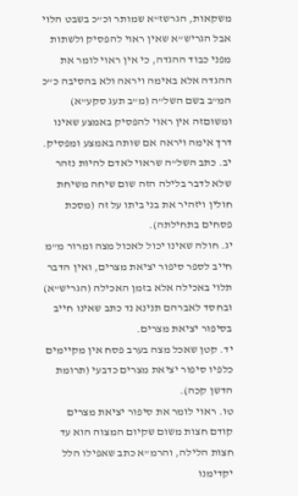משקאות, הגרשז”א שמותר וכ”כ בשבט הלוי אבל הגריש”א שאין ראוי להפסיק ולשתות מפני כבוד ההגדה, כי אין ראוי לומר את ההגדה אלא באימה ויראה ולא בהסיבה כ”כ המ”ב בשם השל”ה (מ”ב תעג סקע”א) ומשוםזה אין ראוי להפסיק באמצע שאינו דרך אימה ויראה אם שותה באמצע ומפסיק.
יב. כתב השל”ה שראוי לאדם להיות נזהר שלא לדבר בלילה הזה שום שיחה משיחת חולין ויזהיר את בני ביתו על זה (מסכת פסחים בתחילתה).
יג. חולה שאינו יכול לאכול מצה ומרור מ”מ חייב לספר סיפור יציאת מצרים, ואין הדבר תלוי באכילה אלא בזמן האכילה (הגריש”א) ובחסד לאברהם תנינא נד כתב שאינו חייב בסיפור יציאת מצרים.
יד. קטן שאכל מצה בערב פסח אין מקיימים כלפיו סיפור יציאת מצרים כדבעי (תרומת הדשן קכה).
טו. ראוי לומר את סיפור יציאת מצרים קודם חצות משום שקיום המצוה הוא עד חצות הלילה, והרמ”א כתב שאפילו הלל יקדימנו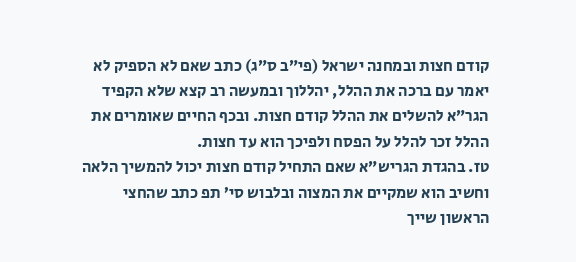קודם חצות ובמחנה ישראל (פי”ב ס”ג) כתב שאם לא הספיק לא יאמר עם ברכה את ההלל, יהללוך ובמעשה רב קצא שלא הקפיד הגר”א להשלים את ההלל קודם חצות. ובכף החיים שאומרים את ההלל זכר להלל על הפסח ולפיכך הוא עד חצות.
טז. בהגדת הגריש”א שאם התחיל קודם חצות יכול להמשיך הלאה וחשיב הוא שמקיים את המצוה ובלבוש סי’ תפ כתב שהחצי הראשון שייך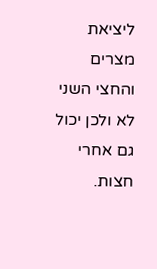ליציאת מצרים והחצי השני לא ולכן יכול גם אחרי חצות.